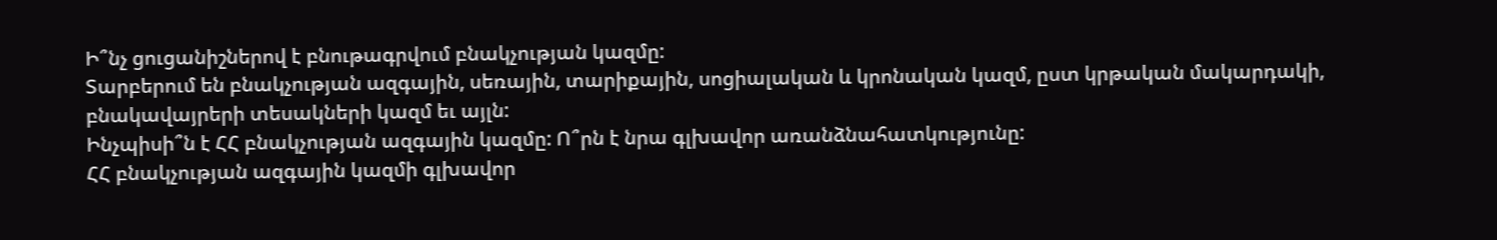Ի՞նչ ցուցանիշներով է բնութագրվում բնակչության կազմը:
Տարբերում են բնակչության ազգային, սեռային, տարիքային, սոցիալական և կրոնական կազմ, ըստ կրթական մակարդակի, բնակավայրերի տեսակների կազմ եւ այլն:
Ինչպիսի՞ն է ՀՀ բնակչության ազգային կազմը: Ո՞րն է նրա գլխավոր առանձնահատկությունը:
ՀՀ բնակչության ազգային կազմի գլխավոր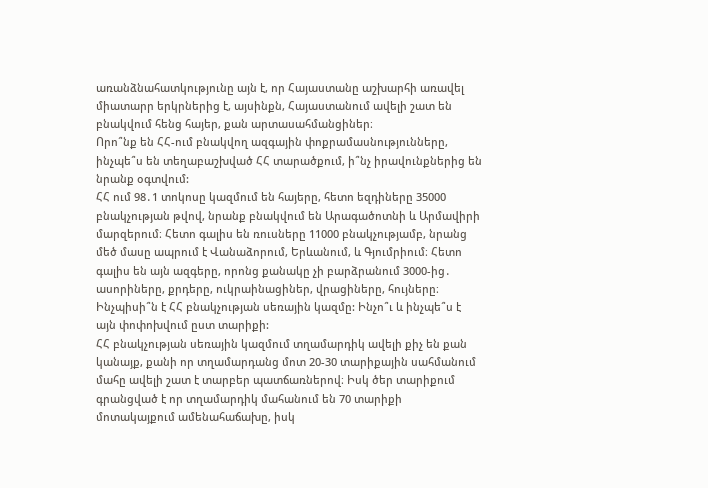առանձնահատկությունը այն է, որ Հայաստանը աշխարհի առավել միատարր երկրներից է, այսինքն, Հայաստանում ավելի շատ են բնակվում հենց հայեր, քան արտասահմանցիներ։
Որո՞նք են ՀՀ-ում բնակվող ազգային փոքրամասնությունները, ինչպե՞ս են տեղաբաշխված ՀՀ տարածքում, ի՞նչ իրավունքներից են նրանք օգտվում:
ՀՀ ում 98․1 տոկոսը կազմում են հայերը, հետո եզդիները 35000 բնակչության թվով, նրանք բնակվում են Արագածոտնի և Արմավիրի մարզերում։ Հետո գալիս են ռուսները 11000 բնակչությամբ, նրանց մեծ մասը ապրում է Վանաձորում, Երևանում, և Գյումրիում։ Հետո գալիս են այն ազգերը, որոնց քանակը չի բարձրանում 3000-ից․ ասորիները, քրդերը, ուկրաինացիներ, վրացիները, հույները։
Ինչպիսի՞ն է ՀՀ բնակչության սեռային կազմը: Ինչո՞ւ և ինչպե՞ս է այն փոփոխվում ըստ տարիքի:
ՀՀ բնակչության սեռային կազմում տղամարդիկ ավելի քիչ են քան կանայք, քանի որ տղամարդանց մոտ 20-30 տարիքային սահմանում մահը ավելի շատ է տարբեր պատճառներով։ Իսկ ծեր տարիքում գրանցված է որ տղամարդիկ մահանում են 70 տարիքի մոտակայքում ամենահաճախը, իսկ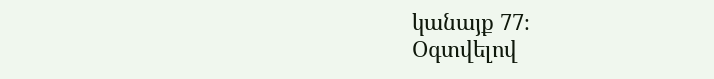կանայք 77։
Օգտվելով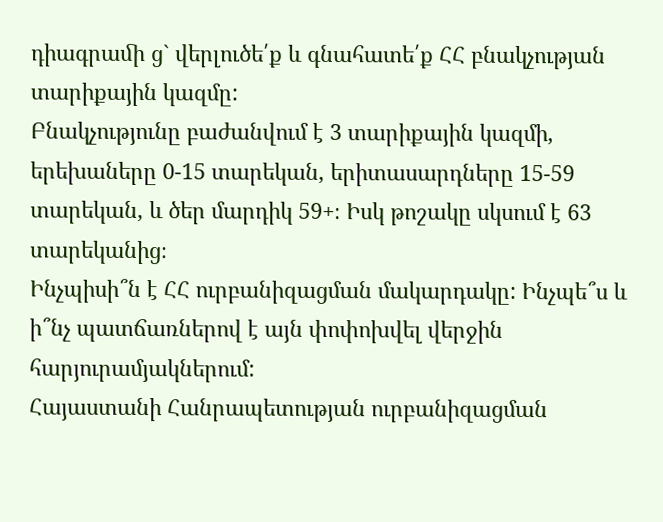դիագրաﬕ ց` վերլուծե՛ք և գնահատե՛ք ՀՀ բնակչության տարիքային կազմը:
Բնակչությունը բաժանվում է 3 տարիքային կազմի, երեխաները 0-15 տարեկան, երիտասարդները 15-59 տարեկան, և ծեր մարդիկ 59+։ Իսկ թոշակը սկսում է 63 տարեկանից։
Ինչպիսի՞ն է ՀՀ ուրբանիզացման մակարդակը: Ինչպե՞ս և ի՞նչ պատճառներով է այն փոփոխվել վերջին հարյուրամյակներում:
Հայաստանի Հանրապետության ուրբանիզացման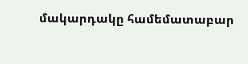մակարդակը համեմատաբար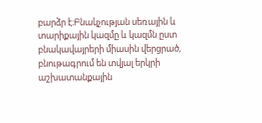բարձր է։Բնակչության սեռային և տարիքային կազմը և կազմն ըստ բնակավայրերի միասին վերցրած, բնութագրում են տվյալ երկրի աշխատանքային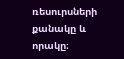ռեսուրսների քանակը և որակը։